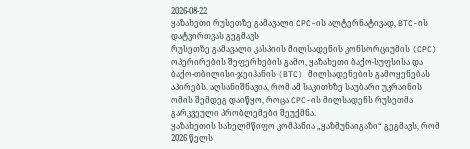2026-08-22
ყაზახეთი რუსეთზე გამავალი CPC-ის ალტერნატივად, BTC-ის დატვირთვას გეგმავს
რუსეთზე გამავალი კასპიის მილსადენის კონსორციუმის (CPC) ოპერირების შეფერხების გამო, ყაზახეთი ბაქო-სუფსისა და ბაქო-თბილისი-ჯეიჰანის (BTC) მილსადენების გამოყენებას აპირებს. აღსანიშნავია, რომ ამ საკითხზე საუბარი უკრაინის ომის შემდეგ დაიწყო, როცა CPC-ის მილსადენს რუსეთმა გარკვეული პრობლემები შეუქმნა.
ყაზახეთის სახელმწიფო კომპანია „ყაზმუნაიგაზი“ გეგმავს, რომ 2026 წელს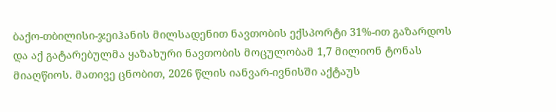ბაქო-თბილისი-ჯეიჰანის მილსადენით ნავთობის ექსპორტი 31%-ით გაზარდოს და აქ გატარებულმა ყაზახური ნავთობის მოცულობამ 1,7 მილიონ ტონას მიაღწიოს. მათივე ცნობით, 2026 წლის იანვარ-ივნისში აქტაუს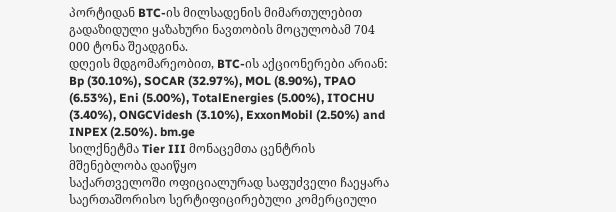პორტიდან BTC-ის მილსადენის მიმართულებით გადაზიდული ყაზახური ნავთობის მოცულობამ 704 000 ტონა შეადგინა.
დღეის მდგომარეობით, BTC-ის აქციონერები არიან: Bp (30.10%), SOCAR (32.97%), MOL (8.90%), TPAO (6.53%), Eni (5.00%), TotalEnergies (5.00%), ITOCHU (3.40%), ONGCVidesh (3.10%), ExxonMobil (2.50%) and INPEX (2.50%). bm.ge
სილქნეტმა Tier III მონაცემთა ცენტრის მშენებლობა დაიწყო
საქართველოში ოფიციალურად საფუძველი ჩაეყარა საერთაშორისო სერტიფიცირებული კომერციული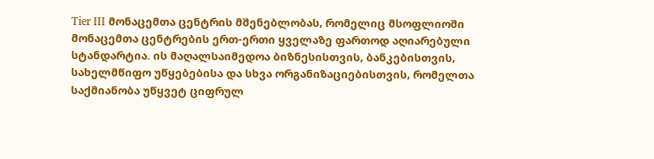Tier III მონაცემთა ცენტრის მშენებლობას, რომელიც მსოფლიოში მონაცემთა ცენტრების ერთ-ერთი ყველაზე ფართოდ აღიარებული სტანდარტია. ის მაღალსაიმედოა ბიზნესისთვის, ბანკებისთვის, სახელმწიფო უწყებებისა და სხვა ორგანიზაციებისთვის, რომელთა საქმიანობა უწყვეტ ციფრულ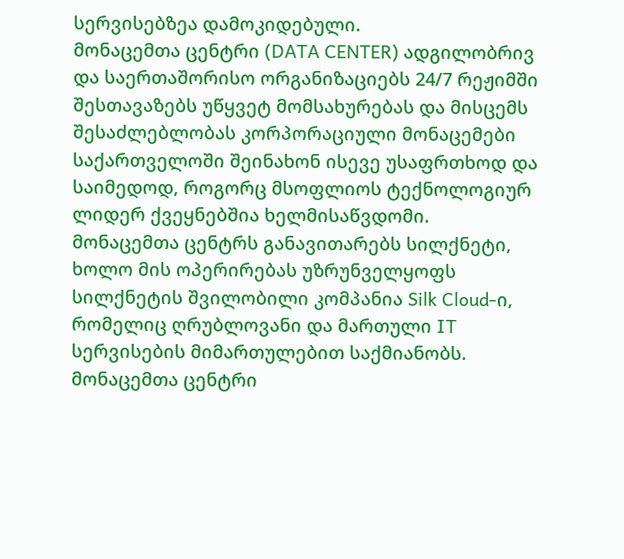სერვისებზეა დამოკიდებული.
მონაცემთა ცენტრი (DATA CENTER) ადგილობრივ და საერთაშორისო ორგანიზაციებს 24/7 რეჟიმში შესთავაზებს უწყვეტ მომსახურებას და მისცემს შესაძლებლობას კორპორაციული მონაცემები საქართველოში შეინახონ ისევე უსაფრთხოდ და საიმედოდ, როგორც მსოფლიოს ტექნოლოგიურ ლიდერ ქვეყნებშია ხელმისაწვდომი.
მონაცემთა ცენტრს განავითარებს სილქნეტი, ხოლო მის ოპერირებას უზრუნველყოფს სილქნეტის შვილობილი კომპანია Silk Cloud-ი, რომელიც ღრუბლოვანი და მართული IT სერვისების მიმართულებით საქმიანობს. მონაცემთა ცენტრი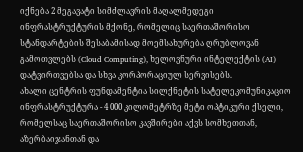იქნება 2 მეგავატი სიმძლავრის მაღალმედეგი ინფრასტრუქტურის მქონე, რომელიც საერთაშორისო სტანდარტების შესაბამისად მოემსახურება ღრუბლოვან გამოთვლებს (Cloud Computing), ხელოვნური ინტელექტის (AI) დატვირთვებსა და სხვა კორპორაციულ სერვისებს.
ახალი ცენტრის ფუნდამენტია სილქნეტის სატელეკომუნიკაციო ინფრასტრუქტურა - 4 000 კილომეტრზე მეტი ოპტიკური ქსელი, რომელსაც საერთაშორისო კავშირები აქვს სომხეთთან, აზერბაიჯანთან და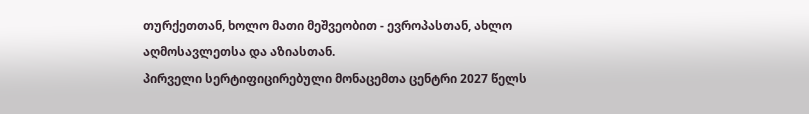თურქეთთან, ხოლო მათი მეშვეობით - ევროპასთან, ახლო აღმოსავლეთსა და აზიასთან.
პირველი სერტიფიცირებული მონაცემთა ცენტრი 2027 წელს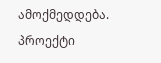ამოქმედდება. პროექტი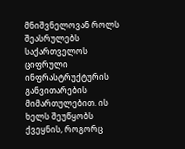მნიშვნელოვან როლს შეასრულებს საქართველოს ციფრული ინფრასტრუქტურის განვითარების მიმართულებით. ის ხელს შეუწყობს ქვეყნის, როგორც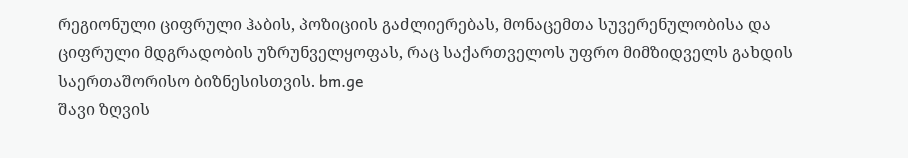რეგიონული ციფრული ჰაბის, პოზიციის გაძლიერებას, მონაცემთა სუვერენულობისა და ციფრული მდგრადობის უზრუნველყოფას, რაც საქართველოს უფრო მიმზიდველს გახდის საერთაშორისო ბიზნესისთვის. bm.ge
შავი ზღვის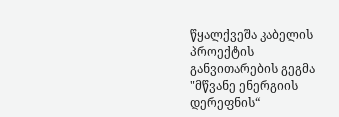წყალქვეშა კაბელის პროექტის განვითარების გეგმა
"მწვანე ენერგიის დერეფნის“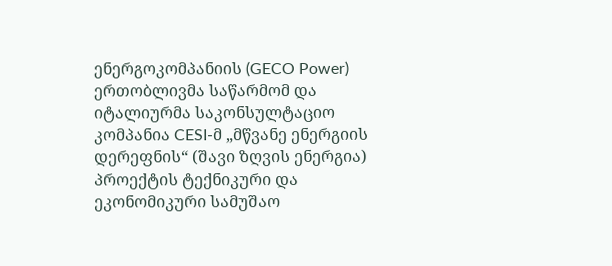ენერგოკომპანიის (GECO Power) ერთობლივმა საწარმომ და იტალიურმა საკონსულტაციო კომპანია CESI-მ „მწვანე ენერგიის დერეფნის“ (შავი ზღვის ენერგია) პროექტის ტექნიკური და ეკონომიკური სამუშაო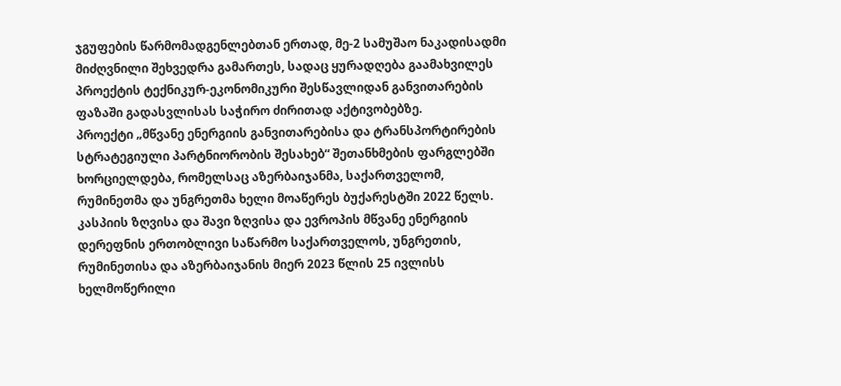ჯგუფების წარმომადგენლებთან ერთად, მე-2 სამუშაო ნაკადისადმი მიძღვნილი შეხვედრა გამართეს, სადაც ყურადღება გაამახვილეს პროექტის ტექნიკურ-ეკონომიკური შესწავლიდან განვითარების ფაზაში გადასვლისას საჭირო ძირითად აქტივობებზე.
პროექტი „მწვანე ენერგიის განვითარებისა და ტრანსპორტირების სტრატეგიული პარტნიორობის შესახებ“ შეთანხმების ფარგლებში ხორციელდება, რომელსაც აზერბაიჯანმა, საქართველომ, რუმინეთმა და უნგრეთმა ხელი მოაწერეს ბუქარესტში 2022 წელს.
კასპიის ზღვისა და შავი ზღვისა და ევროპის მწვანე ენერგიის დერეფნის ერთობლივი საწარმო საქართველოს, უნგრეთის, რუმინეთისა და აზერბაიჯანის მიერ 2023 წლის 25 ივლისს ხელმოწერილი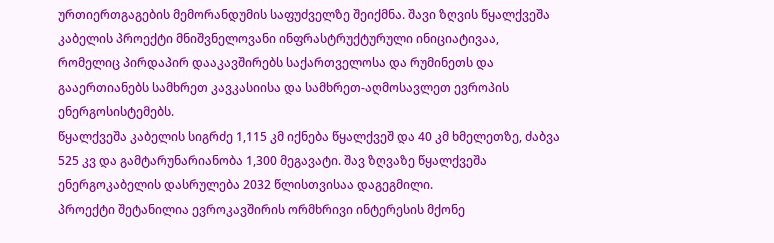ურთიერთგაგების მემორანდუმის საფუძველზე შეიქმნა. შავი ზღვის წყალქვეშა კაბელის პროექტი მნიშვნელოვანი ინფრასტრუქტურული ინიციატივაა, რომელიც პირდაპირ დააკავშირებს საქართველოსა და რუმინეთს და გააერთიანებს სამხრეთ კავკასიისა და სამხრეთ-აღმოსავლეთ ევროპის ენერგოსისტემებს.
წყალქვეშა კაბელის სიგრძე 1,115 კმ იქნება წყალქვეშ და 40 კმ ხმელეთზე, ძაბვა 525 კვ და გამტარუნარიანობა 1,300 მეგავატი. შავ ზღვაზე წყალქვეშა ენერგოკაბელის დასრულება 2032 წლისთვისაა დაგეგმილი.
პროექტი შეტანილია ევროკავშირის ორმხრივი ინტერესის მქონე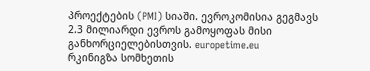პროექტების (PMI) სიაში. ევროკომისია გეგმავს 2.3 მილიარდი ევროს გამოყოფას მისი განხორციელებისთვის. europetime.eu
რკინიგზა სომხეთის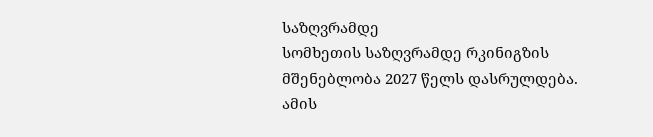საზღვრამდე
სომხეთის საზღვრამდე რკინიგზის მშენებლობა 2027 წელს დასრულდება. ამის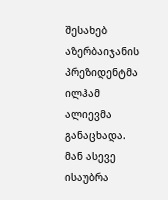შესახებ აზერბაიჯანის პრეზიდენტმა ილჰამ ალიევმა განაცხადა. მან ასევე ისაუბრა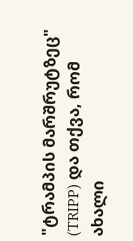"ტრამპის მარშრუტზეც" (TRIPP) და თქვა, რომ ახალი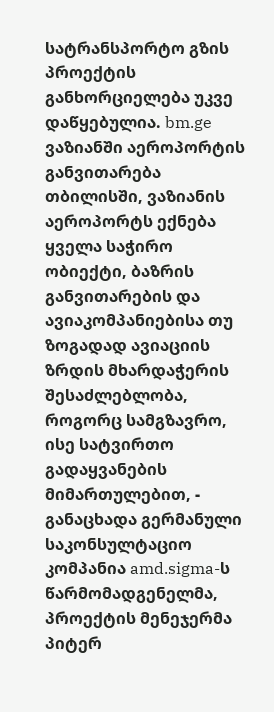სატრანსპორტო გზის პროექტის განხორციელება უკვე დაწყებულია. bm.ge
ვაზიანში აეროპორტის განვითარება
თბილისში, ვაზიანის აეროპორტს ექნება ყველა საჭირო ობიექტი, ბაზრის განვითარების და ავიაკომპანიებისა თუ ზოგადად ავიაციის ზრდის მხარდაჭერის შესაძლებლობა, როგორც სამგზავრო, ისე სატვირთო გადაყვანების მიმართულებით, - განაცხადა გერმანული საკონსულტაციო კომპანია amd.sigma-ს წარმომადგენელმა, პროექტის მენეჯერმა პიტერ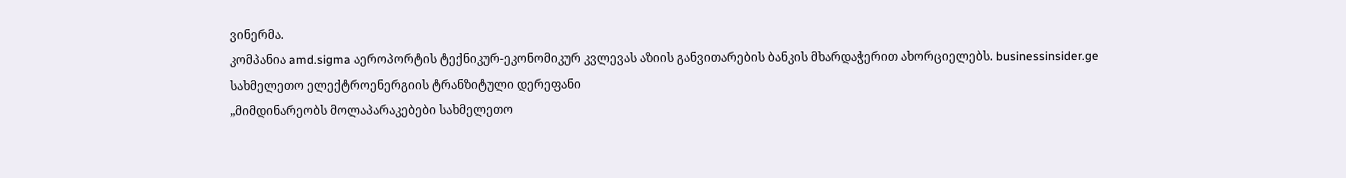ვინერმა.
კომპანია amd.sigma აეროპორტის ტექნიკურ-ეკონომიკურ კვლევას აზიის განვითარების ბანკის მხარდაჭერით ახორციელებს. businessinsider.ge
სახმელეთო ელექტროენერგიის ტრანზიტული დერეფანი
„მიმდინარეობს მოლაპარაკებები სახმელეთო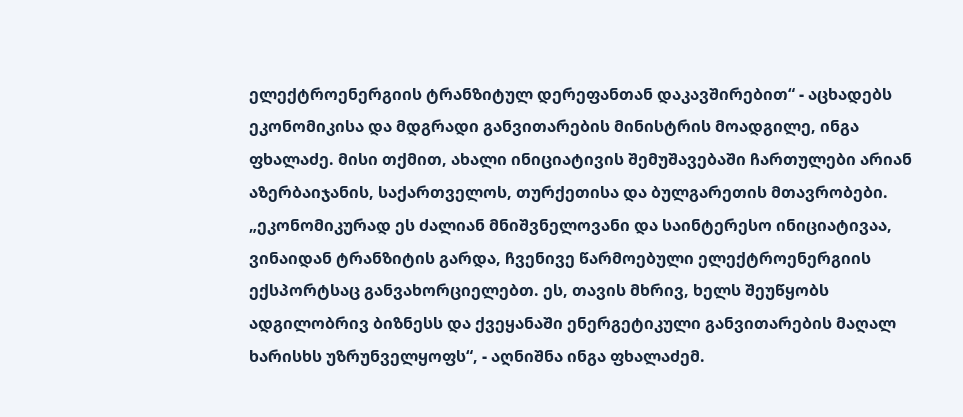ელექტროენერგიის ტრანზიტულ დერეფანთან დაკავშირებით“ - აცხადებს ეკონომიკისა და მდგრადი განვითარების მინისტრის მოადგილე, ინგა ფხალაძე. მისი თქმით, ახალი ინიციატივის შემუშავებაში ჩართულები არიან აზერბაიჯანის, საქართველოს, თურქეთისა და ბულგარეთის მთავრობები.
„ეკონომიკურად ეს ძალიან მნიშვნელოვანი და საინტერესო ინიციატივაა, ვინაიდან ტრანზიტის გარდა, ჩვენივე წარმოებული ელექტროენერგიის ექსპორტსაც განვახორციელებთ. ეს, თავის მხრივ, ხელს შეუწყობს ადგილობრივ ბიზნესს და ქვეყანაში ენერგეტიკული განვითარების მაღალ ხარისხს უზრუნველყოფს“, - აღნიშნა ინგა ფხალაძემ.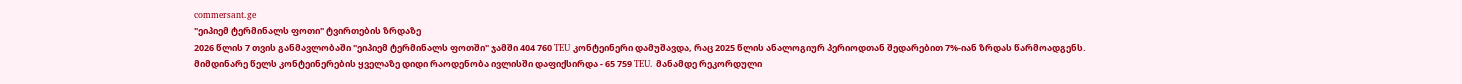commersant.ge
"ეიპიემ ტერმინალს ფოთი" ტვირთების ზრდაზე
2026 წლის 7 თვის განმავლობაში "ეიპიემ ტერმინალს ფოთში" ჯამში 404 760 TEU კონტეინერი დამუშავდა, რაც 2025 წლის ანალოგიურ პერიოდთან შედარებით 7%-იან ზრდას წარმოადგენს.
მიმდინარე წელს კონტეინერების ყველაზე დიდი რაოდენობა ივლისში დაფიქსირდა - 65 759 TEU. მანამდე რეკორდული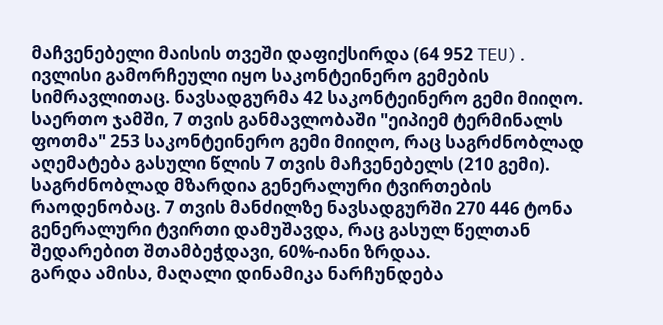მაჩვენებელი მაისის თვეში დაფიქსირდა (64 952 TEU).
ივლისი გამორჩეული იყო საკონტეინერო გემების სიმრავლითაც. ნავსადგურმა 42 საკონტეინერო გემი მიიღო. საერთო ჯამში, 7 თვის განმავლობაში "ეიპიემ ტერმინალს ფოთმა" 253 საკონტეინერო გემი მიიღო, რაც საგრძნობლად აღემატება გასული წლის 7 თვის მაჩვენებელს (210 გემი).
საგრძნობლად მზარდია გენერალური ტვირთების რაოდენობაც. 7 თვის მანძილზე ნავსადგურში 270 446 ტონა გენერალური ტვირთი დამუშავდა, რაც გასულ წელთან შედარებით შთამბეჭდავი, 60%-იანი ზრდაა.
გარდა ამისა, მაღალი დინამიკა ნარჩუნდება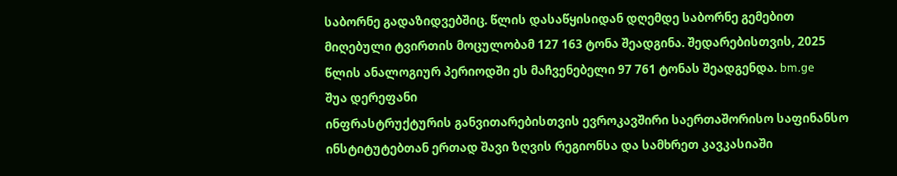საბორნე გადაზიდვებშიც. წლის დასაწყისიდან დღემდე საბორნე გემებით მიღებული ტვირთის მოცულობამ 127 163 ტონა შეადგინა. შედარებისთვის, 2025 წლის ანალოგიურ პერიოდში ეს მაჩვენებელი 97 761 ტონას შეადგენდა. bm.ge
შუა დერეფანი
ინფრასტრუქტურის განვითარებისთვის ევროკავშირი საერთაშორისო საფინანსო ინსტიტუტებთან ერთად შავი ზღვის რეგიონსა და სამხრეთ კავკასიაში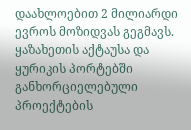დაახლოებით 2 მილიარდი ევროს მოზიდვას გეგმავს. ყაზახეთის აქტაუსა და ყურიკის პორტებში განხორციელებული პროექტების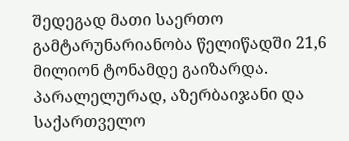შედეგად მათი საერთო გამტარუნარიანობა წელიწადში 21,6 მილიონ ტონამდე გაიზარდა. პარალელურად, აზერბაიჯანი და საქართველო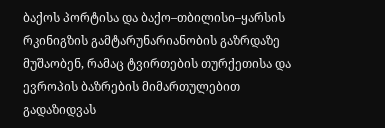ბაქოს პორტისა და ბაქო–თბილისი–ყარსის რკინიგზის გამტარუნარიანობის გაზრდაზე მუშაობენ, რამაც ტვირთების თურქეთისა და ევროპის ბაზრების მიმართულებით გადაზიდვას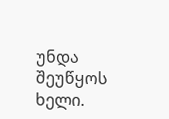უნდა შეუწყოს ხელი.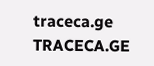traceca.ge
TRACECA.GE